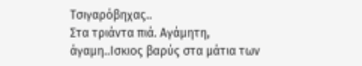Τσιγαρόβηχας..
Στα τριάντα πιά. Αγάμητη, άγαμη..Ισκιος βαρύς στα μάτια των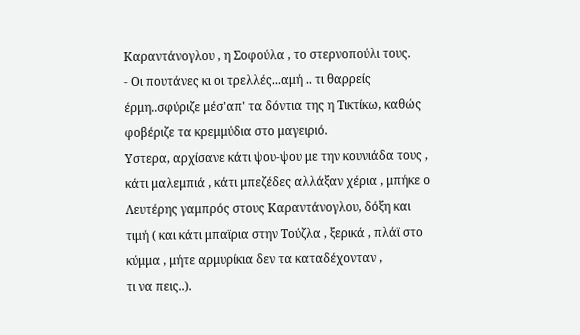Καραντάνογλου , η Σοφούλα , το στερνοπούλι τους.
- Οι πουτάνες κι οι τρελλές...αμή .. τι θαρρείς έρμη..σφύριζε μέσ'απ' τα δόντια της η Τικτίκω, καθώς φοβέριζε τα κρεμμύδια στο μαγειριό.
Υστερα, αρχίσανε κάτι ψου-ψου με την κουνιάδα τους , κάτι μαλεμπιά , κάτι μπεζέδες αλλάξαν χέρια , μπήκε ο Λευτέρης γαμπρός στους Καραντάνογλου, δόξη και τιμή ( και κάτι μπαϊρια στην Τούζλα , ξερικά , πλάϊ στο κύμμα , μήτε αρμυρίκια δεν τα καταδέχονταν ,
τι να πεις..).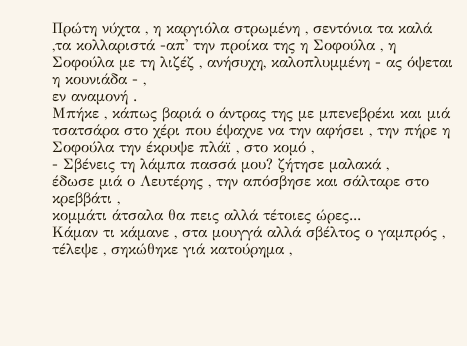Πρώτη νύχτα , η καργιόλα στρωμένη , σεντόνια τα καλά ,τα κολλαριστά -απ' την προίκα της η Σοφούλα , η Σοφούλα με τη λιζέζ , ανήσυχη, καλοπλυμμένη - ας όψεται η κουνιάδα - ,
εν αναμονή .
Μπήκε , κάπως βαριά ο άντρας της με μπενεβρέκι και μιά τσατσάρα στο χέρι που έψαχνε να την αφήσει , την πήρε η Σοφούλα την έκρυψε πλάϊ , στο κομό ,
- Σβένεις τη λάμπα πασσά μου? ζήτησε μαλακά ,
έδωσε μιά ο Λευτέρης , την απόσβησε και σάλταρε στο κρεββάτι ,
κομμάτι άτσαλα θα πεις αλλά τέτοιες ώρες...
Κάμαν τι κάμανε , στα μουγγά αλλά σβέλτος ο γαμπρός , τέλεψε , σηκώθηκε γιά κατούρημα ,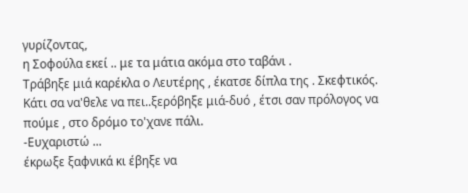γυρίζοντας,
η Σοφούλα εκεί .. με τα μάτια ακόμα στο ταβάνι .
Τράβηξε μιά καρέκλα ο Λευτέρης , έκατσε δίπλα της . Σκεφτικός.
Κάτι σα να'θελε να πει..ξερόβηξε μιά-δυό , έτσι σαν πρόλογος να πούμε , στο δρόμο το'χανε πάλι.
-Ευχαριστώ ...
έκρωξε ξαφνικά κι έβηξε να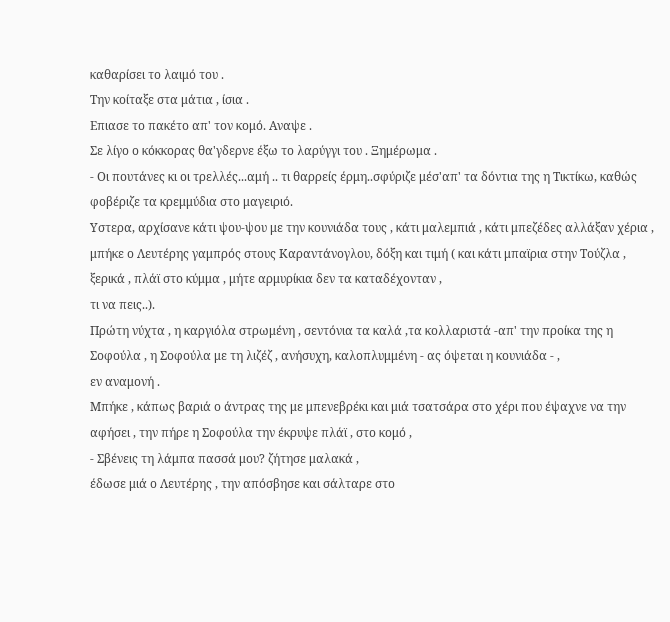καθαρίσει το λαιμό του .
Την κοίταξε στα μάτια , ίσια .
Επιασε το πακέτο απ' τον κομό. Αναψε .
Σε λίγο ο κόκκορας θα'γδερνε έξω το λαρύγγι του . Ξημέρωμα .
- Οι πουτάνες κι οι τρελλές...αμή .. τι θαρρείς έρμη..σφύριζε μέσ'απ' τα δόντια της η Τικτίκω, καθώς φοβέριζε τα κρεμμύδια στο μαγειριό.
Υστερα, αρχίσανε κάτι ψου-ψου με την κουνιάδα τους , κάτι μαλεμπιά , κάτι μπεζέδες αλλάξαν χέρια , μπήκε ο Λευτέρης γαμπρός στους Καραντάνογλου, δόξη και τιμή ( και κάτι μπαϊρια στην Τούζλα , ξερικά , πλάϊ στο κύμμα , μήτε αρμυρίκια δεν τα καταδέχονταν ,
τι να πεις..).
Πρώτη νύχτα , η καργιόλα στρωμένη , σεντόνια τα καλά ,τα κολλαριστά -απ' την προίκα της η Σοφούλα , η Σοφούλα με τη λιζέζ , ανήσυχη, καλοπλυμμένη - ας όψεται η κουνιάδα - ,
εν αναμονή .
Μπήκε , κάπως βαριά ο άντρας της με μπενεβρέκι και μιά τσατσάρα στο χέρι που έψαχνε να την αφήσει , την πήρε η Σοφούλα την έκρυψε πλάϊ , στο κομό ,
- Σβένεις τη λάμπα πασσά μου? ζήτησε μαλακά ,
έδωσε μιά ο Λευτέρης , την απόσβησε και σάλταρε στο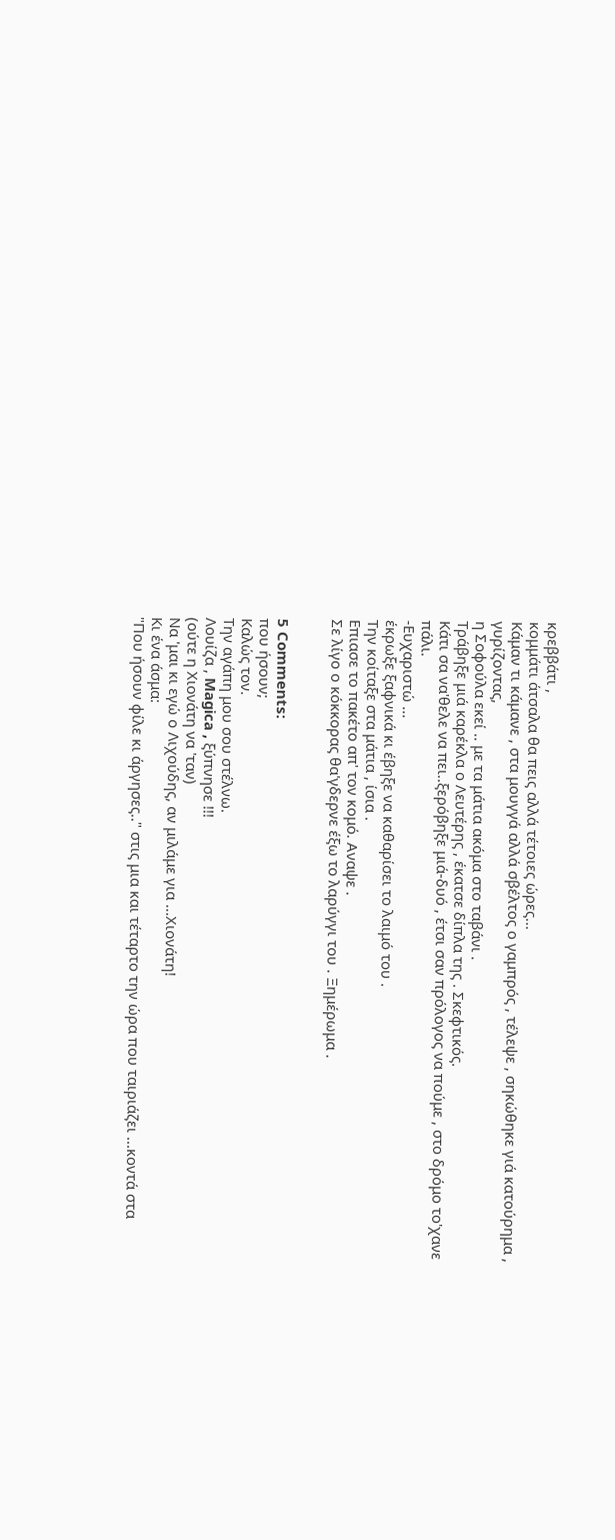κρεββάτι ,
κομμάτι άτσαλα θα πεις αλλά τέτοιες ώρες...
Κάμαν τι κάμανε , στα μουγγά αλλά σβέλτος ο γαμπρός , τέλεψε , σηκώθηκε γιά κατούρημα , γυρίζοντας,
η Σοφούλα εκεί .. με τα μάτια ακόμα στο ταβάνι .
Τράβηξε μιά καρέκλα ο Λευτέρης , έκατσε δίπλα της . Σκεφτικός.
Κάτι σα να'θελε να πει..ξερόβηξε μιά-δυό , έτσι σαν πρόλογος να πούμε , στο δρόμο το'χανε πάλι.
-Ευχαριστώ ...
έκρωξε ξαφνικά κι έβηξε να καθαρίσει το λαιμό του .
Την κοίταξε στα μάτια , ίσια .
Επιασε το πακέτο απ' τον κομό. Αναψε .
Σε λίγο ο κόκκορας θα'γδερνε έξω το λαρύγγι του . Ξημέρωμα .


5 Comments:
που ήσουν;
Καλώς τον.
Την αγάπη μου σου στέλνω.
Λουίζα , Magica , ξύπνησε !!!
(ούτε η Χιονάτη να 'ταν)
Να 'μαι κι εγώ ο Λιχούδης, αν μιλάμε για ...Χιονάτη!
Κι ένα άσμα:
"Που ήσουν φίλε κι άργησες.." στις μια και τέταρτο την ώρα που ταιριάζει ...κοντά στα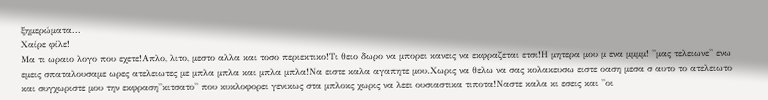ξημερώματα...
Χαίρε φίλε!
Μα τι ωραιο λογο που εχετε!Απλο, λιτο, μεστο αλλα και τοσο περιεκτικο!Τι θειο δωρο να μπορει κανεις να εκφραζεται ετσι!Η μητερα μου μ ενα μμμμ! ''μας τελειωνε'' ενω εμεις σπαταλουσαμε ωρες ατελειωτες με μπλα μπλα και μπλα μπλα!Να ειστε καλα αγαπητε μου.Χωρις να θελω να σας κολακευσω ειστε οαση μεσα σ αυτο το ατελειωτο και συγχωριστε μου την εκφραση''κιτσατο'' που κυκλοφορει γενικως στα μπλοκς χωρις να λεει ουσιαστικα τιποτα!Ναστε καλα κι εσεις και ''οι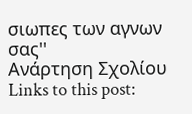σιωπες των αγνων σας''
Ανάρτηση Σχολίου
Links to this post: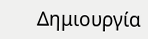Δημιουργία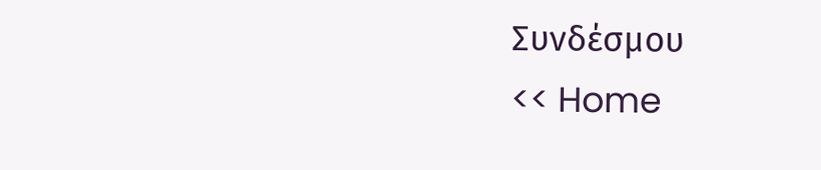Συνδέσμου
<< Home